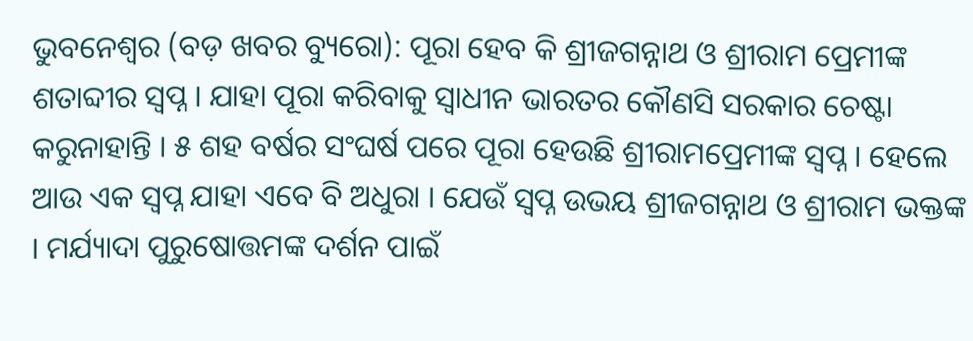ଭୁବନେଶ୍ୱର (ବଡ଼ ଖବର ବ୍ୟୁରୋ): ପୂରା ହେବ କି ଶ୍ରୀଜଗନ୍ନାଥ ଓ ଶ୍ରୀରାମ ପ୍ରେମୀଙ୍କ ଶତାବ୍ଦୀର ସ୍ୱପ୍ନ । ଯାହା ପୂରା କରିବାକୁ ସ୍ଵାଧୀନ ଭାରତର କୌଣସି ସରକାର ଚେଷ୍ଟା କରୁନାହାନ୍ତି । ୫ ଶହ ବର୍ଷର ସଂଘର୍ଷ ପରେ ପୂରା ହେଉଛି ଶ୍ରୀରାମପ୍ରେମୀଙ୍କ ସ୍ୱପ୍ନ । ହେଲେ ଆଉ ଏକ ସ୍ୱପ୍ନ ଯାହା ଏବେ ବି ଅଧୁରା । ଯେଉଁ ସ୍ୱପ୍ନ ଉଭୟ ଶ୍ରୀଜଗନ୍ନାଥ ଓ ଶ୍ରୀରାମ ଭକ୍ତଙ୍କ । ମର୍ଯ୍ୟାଦା ପୁରୁଷୋତ୍ତମଙ୍କ ଦର୍ଶନ ପାଇଁ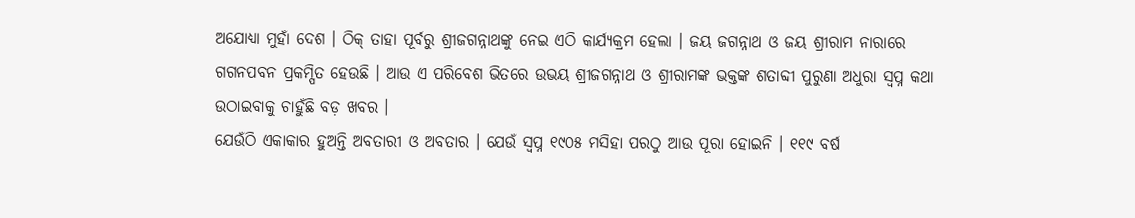ଅଯୋଧ୍ୟା ମୁହାଁ ଦେଶ । ଠିକ୍ ତାହା ପୂର୍ବରୁ ଶ୍ରୀଜଗନ୍ନାଥଙ୍କୁ ନେଇ ଏଠି କାର୍ଯ୍ୟକ୍ରମ ହେଲା । ଜୟ ଜଗନ୍ନାଥ ଓ ଜୟ ଶ୍ରୀରାମ ନାରାରେ ଗଗନପବନ ପ୍ରକମ୍ପିତ ହେଉଛି । ଆଉ ଏ ପରିବେଶ ଭିତରେ ଉଭୟ ଶ୍ରୀଜଗନ୍ନାଥ ଓ ଶ୍ରୀରାମଙ୍କ ଭକ୍ତଙ୍କ ଶତାବ୍ଦୀ ପୁରୁଣା ଅଧୁରା ସ୍ୱପ୍ନ କଥା ଉଠାଇବାକୁ ଚାହୁଁଛି ବଡ଼ ଖବର ।
ଯେଉଁଠି ଏକାକାର ହୁଅନ୍ତି ଅବତାରୀ ଓ ଅବତାର । ଯେଉଁ ସ୍ୱପ୍ନ ୧୯୦୫ ମସିହା ପରଠୁ ଆଉ ପୂରା ହୋଇନି । ୧୧୯ ବର୍ଷ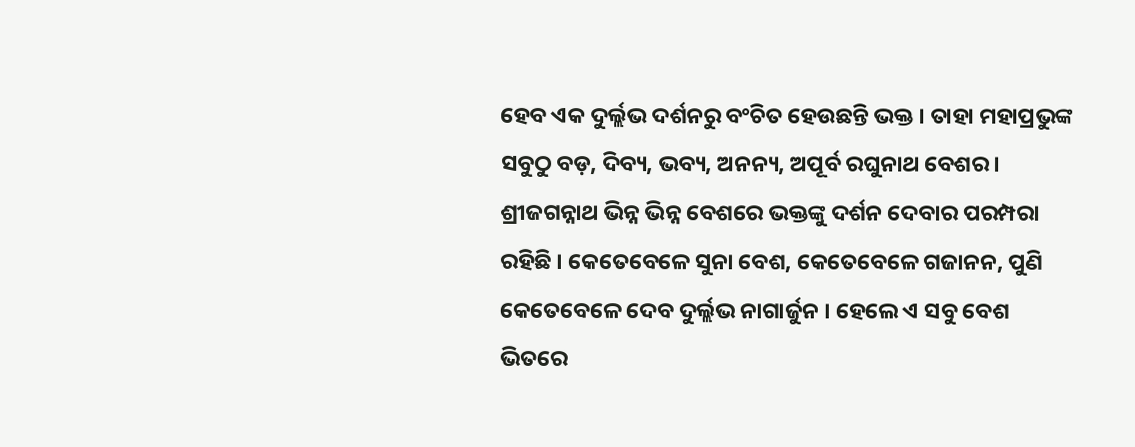ହେବ ଏକ ଦୁର୍ଲ୍ଲଭ ଦର୍ଶନରୁ ବଂଚିତ ହେଉଛନ୍ତି ଭକ୍ତ । ତାହା ମହାପ୍ରଭୁଙ୍କ ସବୁଠୁ ବଡ଼, ଦିବ୍ୟ, ଭବ୍ୟ, ଅନନ୍ୟ, ଅପୂର୍ବ ରଘୁନାଥ ବେଶର । ଶ୍ରୀଜଗନ୍ନାଥ ଭିନ୍ନ ଭିନ୍ନ ବେଶରେ ଭକ୍ତଙ୍କୁ ଦର୍ଶନ ଦେବାର ପରମ୍ପରା ରହିଛି । କେତେବେଳେ ସୁନା ବେଶ, କେତେବେଳେ ଗଜାନନ, ପୁଣି କେତେବେଳେ ଦେବ ଦୁର୍ଲ୍ଲଭ ନାଗାର୍ଜୁନ । ହେଲେ ଏ ସବୁ ବେଶ ଭିତରେ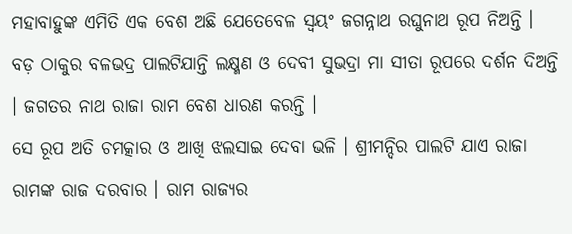ମହାବାହୁଙ୍କ ଏମିତି ଏକ ବେଶ ଅଛି ଯେତେବେଳ ସ୍ଵୟଂ ଜଗନ୍ନାଥ ରଘୁନାଥ ରୂପ ନିଅନ୍ତି । ବଡ଼ ଠାକୁର ବଳଭଦ୍ର ପାଲଟିଯାନ୍ତି ଲକ୍ଷ୍ମଣ ଓ ଦେବୀ ସୁଭଦ୍ରା ମା ସୀତା ରୂପରେ ଦର୍ଶନ ଦିଅନ୍ତି । ଜଗତର ନାଥ ରାଜା ରାମ ବେଶ ଧାରଣ କରନ୍ତି ।
ସେ ରୂପ ଅତି ଚମତ୍କାର ଓ ଆଖି ଝଲସାଇ ଦେବା ଭଳି । ଶ୍ରୀମନ୍ଦିର ପାଲଟି ଯାଏ ରାଜା ରାମଙ୍କ ରାଜ ଦରବାର । ରାମ ରାଜ୍ୟର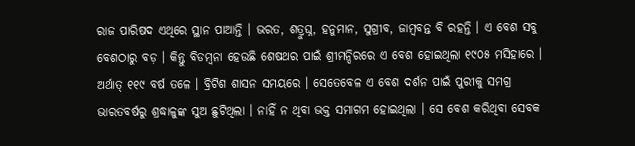ରାଜ ପାରିଷଦ ଏଥିରେ ସ୍ଥାନ ପାଆନ୍ତି । ଭରତ, ଶତ୍ରୁଘ୍ନ, ହନୁମାନ, ସୁଗ୍ରୀବ, ଜାମ୍ବବନ୍ତ ବି ରହନ୍ତି । ଏ ବେଶ ସବୁ ବେଶଠାରୁ ବଡ଼ । କିନ୍ତୁ ବିଡମ୍ବନା ହେଉଛି ଶେଷଥର ପାଇଁ ଶ୍ରୀମନ୍ଦିରରେ ଏ ବେଶ ହୋଇଥିଲା ୧୯୦୫ ମସିହାରେ । ଅର୍ଥାତ୍ ୧୧୯ ବର୍ଷ ତଳେ । ବ୍ରିଟିଶ ଶାସନ ସମୟରେ । ସେତେବେଳ ଏ ବେଶ ଦର୍ଶନ ପାଇଁ ପୁରୀକୁ ସମଗ୍ର ଭାରତବର୍ଷରୁ ଶ୍ରଦ୍ଧାଳୁଙ୍କ ସୁଅ ଛୁଟିଥିଲା । ନାହିଁ ନ ଥିବା ଭକ୍ତ ସମାଗମ ହୋଇଥିଲା । ସେ ବେଶ କରିଥିବା ସେବକ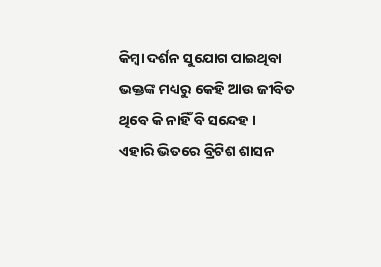କିମ୍ବା ଦର୍ଶନ ସୁଯୋଗ ପାଇଥିବା ଭକ୍ତଙ୍କ ମଧ୍ୟରୁ କେହି ଆଉ ଜୀବିତ ଥିବେ କି ନାହିଁ ବି ସନ୍ଦେହ ।
ଏହାରି ଭିତରେ ବ୍ରିଟିଶ ଶାସନ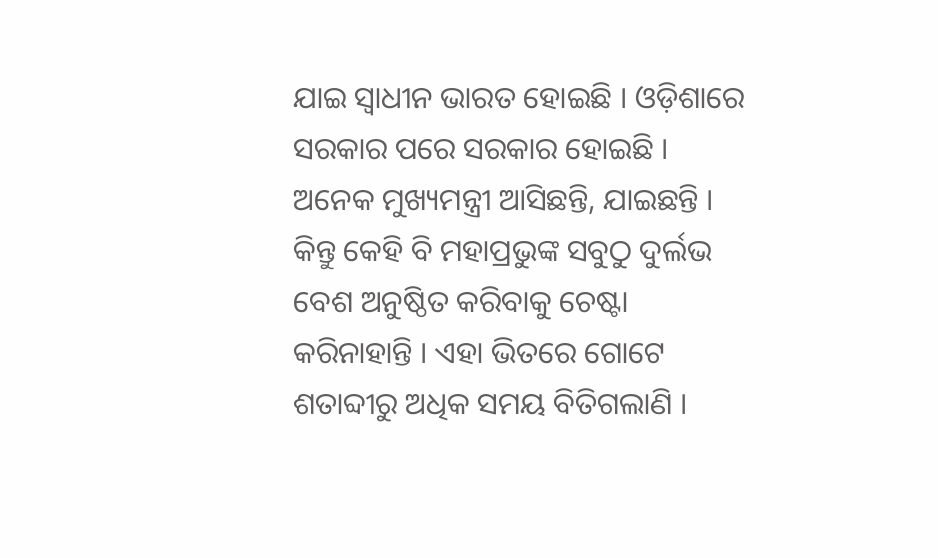ଯାଇ ସ୍ଵାଧୀନ ଭାରତ ହୋଇଛି । ଓଡ଼ିଶାରେ ସରକାର ପରେ ସରକାର ହୋଇଛି । ଅନେକ ମୁଖ୍ୟମନ୍ତ୍ରୀ ଆସିଛନ୍ତି, ଯାଇଛନ୍ତି । କିନ୍ତୁ କେହି ବି ମହାପ୍ରଭୁଙ୍କ ସବୁଠୁ ଦୁର୍ଲଭ ବେଶ ଅନୁଷ୍ଠିତ କରିବାକୁ ଚେଷ୍ଟା କରିନାହାନ୍ତି । ଏହା ଭିତରେ ଗୋଟେ ଶତାବ୍ଦୀରୁ ଅଧିକ ସମୟ ବିତିଗଲାଣି ।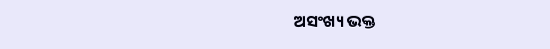ଅସଂଖ୍ୟ ଭକ୍ତ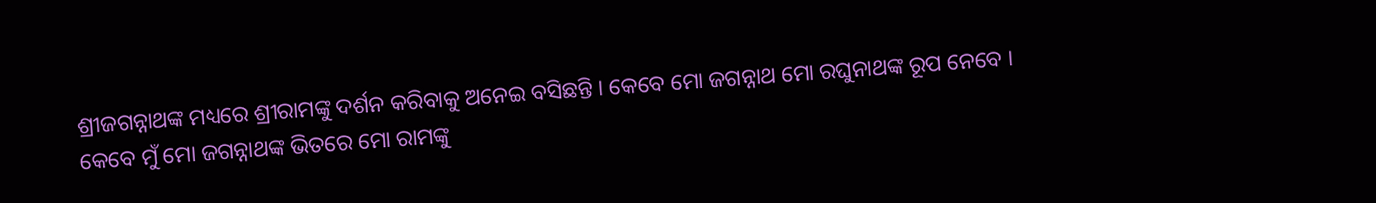ଶ୍ରୀଜଗନ୍ନାଥଙ୍କ ମଧ୍ୟରେ ଶ୍ରୀରାମଙ୍କୁ ଦର୍ଶନ କରିବାକୁ ଅନେଇ ବସିଛନ୍ତି । କେବେ ମୋ ଜଗନ୍ନାଥ ମୋ ରଘୁନାଥଙ୍କ ରୂପ ନେବେ । କେବେ ମୁଁ ମୋ ଜଗନ୍ନାଥଙ୍କ ଭିତରେ ମୋ ରାମଙ୍କୁ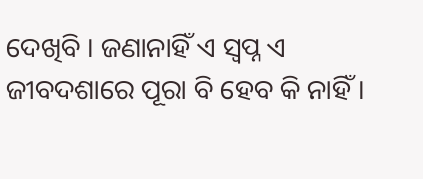ଦେଖିବି । ଜଣାନାହିଁ ଏ ସ୍ବପ୍ନ ଏ ଜୀବଦଶାରେ ପୂରା ବି ହେବ କି ନାହିଁ ।